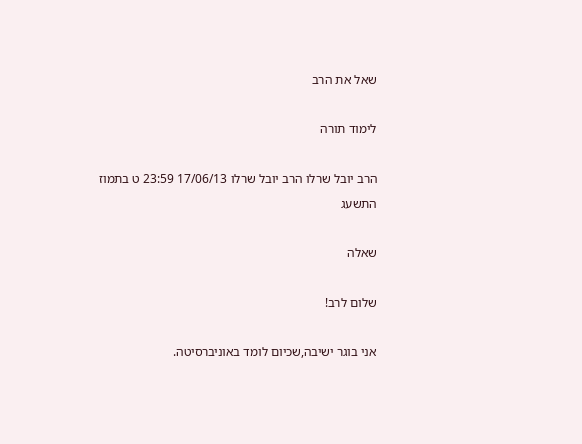שאל את הרב

לימוד תורה

הרב יובל שרלו הרב יובל שרלו 17/06/13 23:59 ט בתמוז התשעג

שאלה

שלום לרב!

אני בוגר ישיבה,שכיום לומד באוניברסיטה.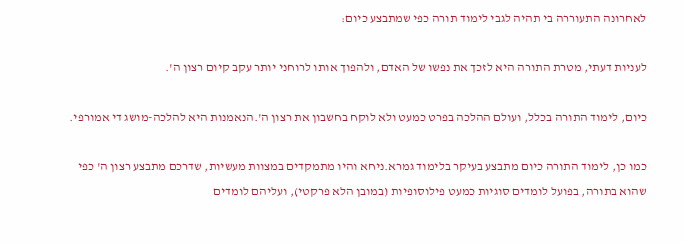לאחרונה התעוררה בי תהיה לגבי לימוד תורה כפי שמתבצע כיום:

לעניות דעתי, מטרת התורה היא לזכך את נפשו של האדם, ולהפוך אותו לרוחני יותר עקב קיום רצון ה'.

כיום, לימוד התורה בכלל, ועולם ההלכה בפרט כמעט ולא לוקח בחשבון את רצון ה'.הנאמנות היא להלכה-מושג די אמורפי.

כמו כן, לימוד התורה כיום מתבצע בעיקר בלימוד גמרא.ניחא והיו מתמקדים במצוות מעשיות, שדרכם מתבצע רצון ה' כפי שהוא בתורה, בפועל לומדים סוגיות כמעט פילוסופיות (במובן הלא פרקטי), ועליהם לומדים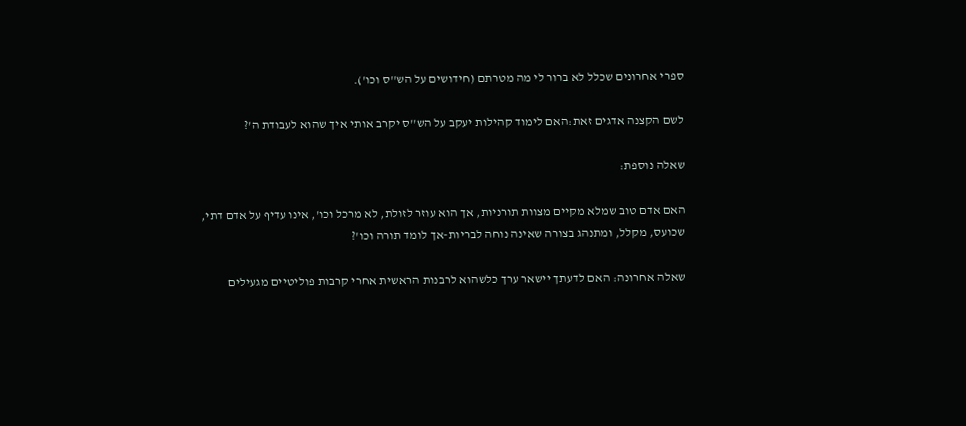ספרי אחרונים שכלל לא ברור לי מה מטרתם (חידושים על הש''ס וכו').

לשם הקצנה אדגים זאת:האם לימוד קהילות יעקב על הש''ס יקרב אותי איך שהוא לעבודת ה'?

שאלה נוספת:

האם אדם טוב שמלא מקיים מצוות תורניות, אך הוא עוזר לזולת, לא מרכל וכו', אינו עדיף על אדם דתי, שכועס, מקלל, ומתנהג בצורה שאינה נוחה לבריות-אך לומד תורה וכו'?

שאלה אחרונה: האם לדעתך יישאר ערך כלשהוא לרבנות הראשית אחרי קרבות פוליטיים מגעילים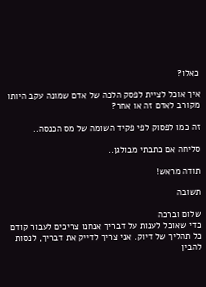כאלו?

איך אוכל לציית לפסק הלכה של אדם שמונה עקב היותו מקורב לאדם זה או אחר?

זה כמו לפסוק לפי פקיד השומה של מס הכנסה..

סליחה אם כתבתי מבולגן..

תודה מראש!

תשובה

שלום וברכה
כדי שאוכל לענות על דבריך אנחנו צריכים לעבור קודם כל תהליך של דיוק. אני צריך לדייק את דבריך, לנסות להבין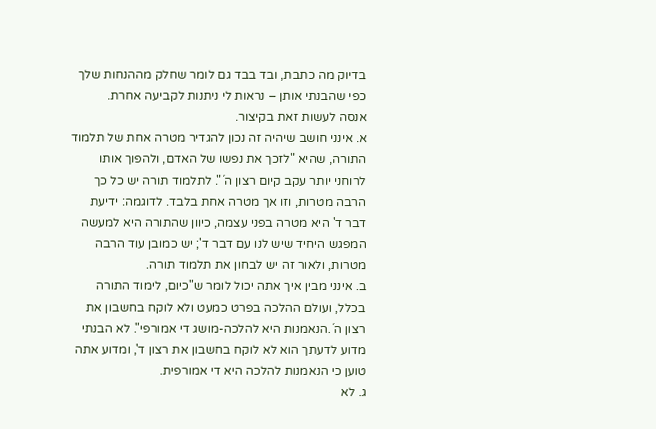בדיוק מה כתבת, ובד בבד גם לומר שחלק מההנחות שלך כפי שהבנתי אותן – נראות לי ניתנות לקביעה אחרת.
אנסה לעשות זאת בקיצור.
א. אינני חושב שיהיה זה נכון להגדיר מטרה אחת של תלמוד התורה, שהיא "לזכך את נפשו של האדם, ולהפוך אותו לרוחני יותר עקב קיום רצון ה´". לתלמוד תורה יש כל כך הרבה מטרות, וזו אך מטרה אחת בלבד. לדוגמה: ידיעת דבר ד' היא מטרה בפני עצמה, כיוון שהתורה היא למעשה המפגש היחיד שיש לנו עם דבר ד'; יש כמובן עוד הרבה מטרות, ולאור זה יש לבחון את תלמוד תורה.
ב. אינני מבין איך אתה יכול לומר ש"כיום, לימוד התורה בכלל, ועולם ההלכה בפרט כמעט ולא לוקח בחשבון את רצון ה´.הנאמנות היא להלכה-מושג די אמורפי". לא הבנתי מדוע לדעתך הוא לא לוקח בחשבון את רצון ד', ומדוע אתה טוען כי הנאמנות להלכה היא די אמורפית.
ג. לא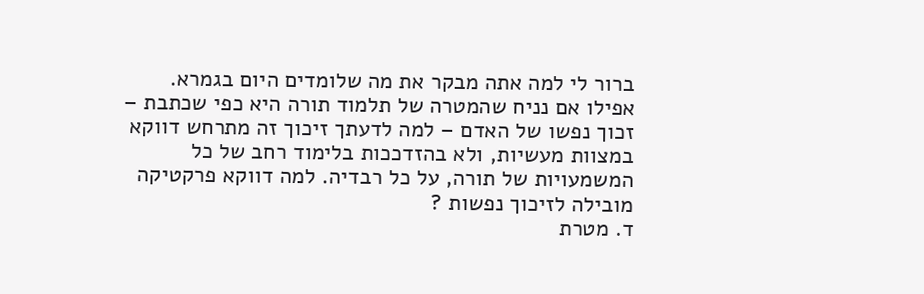ברור לי למה אתה מבקר את מה שלומדים היום בגמרא. אפילו אם נניח שהמטרה של תלמוד תורה היא כפי שכתבת – זכוך נפשו של האדם – למה לדעתך זיכוך זה מתרחש דווקא במצוות מעשיות, ולא בהזדככות בלימוד רחב של כל המשמעויות של תורה, על כל רבדיה. למה דווקא פרקטיקה מובילה לזיכוך נפשות ?
ד. מטרת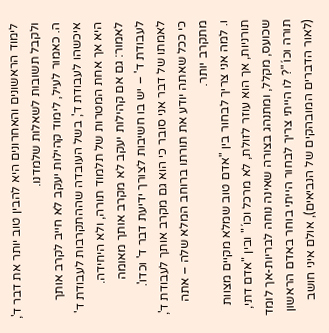לימוד הראשונים והאחרונים היא להבין טוב יותר את דבר ד', ולקבל תשובות לשאלות שלמדנו.
ה. כאמור לעיל, לימוד קהילות יעקב לא חייב לקרב אותך איכשהו לעבודת ד', בשל העובדה שההתקרבות לעבודת ד' היא אך אחת המטרות של תלמוד תורה, ולא היחידה. לאמור: גם אם קהילות יעקב לא מקרב אותך מאומה לעבודת ד' – יש בו חשיבות לצורך ידיעת דבר ד' וכדו'. לאמתו של דבר אני סובר כי הוא גם מקרב אותך לעבודת ד', כי ככל שאתה יודע את תורתו ברוחב המלא שלה – אתה מתקרב יותר.
ו. למה אני צריך לבחור בין "אדם טוב שמלא מקיים מצוות תורניות, אך הוא עוזר לזולת, לא מרכל וכו´" ובין "אדם דתי, שכועס, מקלל, ומתנהג בצורה שאינה נוחה לבריות-אך לומד תורה וכו´"? לו הייתי צריך לבחור הייתי בוחר באדם הראשון (לאור הדברים המובהקים של הנביאים), אולם איני חושב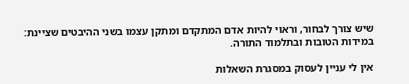שיש צורך לבחור, וראוי להיות אדם המתקדם ומתקן עצמו בשני ההיבטים שציינת: במידות הטובות ובתלמוד התורה.

אין לי עניין לעסוק במסגרת השאלות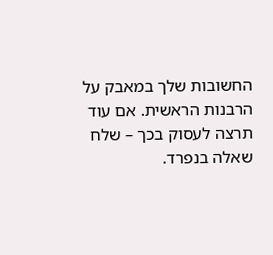החשובות שלך במאבק על הרבנות הראשית. אם עוד תרצה לעסוק בכך – שלח שאלה בנפרד.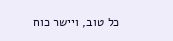כל טוב, ויישר כוח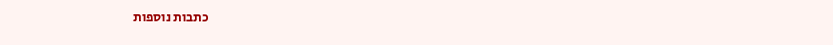כתבות נוספות